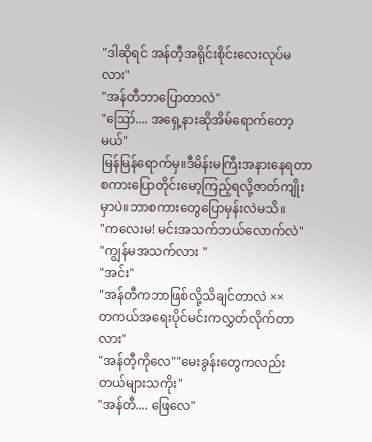"ဒါဆိုရင် အန်တီ့အရိုင်းစိုင်းလေးလုပ်မလား"
"အန်တီဘာပြောတာလဲ"
"ဪ.... အရှေ့နားဆိုအိမ်ရောက်တော့မယ်"
မြန်မြန်ရောက်မှ။ဒီမိန်းမကြီးအနားနေရတာ စကားပြောတိုင်းမော့ကြည့်ရလို့ဇာတ်ကျိုးမှာပဲ။ဘာစကားတွေပြောမှန်းလဲမသိ။
"ကလေးမ! မင်းအသက်ဘယ်လောက်လဲ"
"ကျွန်မအသက်လား "
"အင်း"
"အန်တီကဘာဖြစ်လို့သိချင်တာလဲ ××
တကယ်အရေးပိုင်မင်းကလွှတ်လိုက်တာလား"
"အန်တီ့ကိုလေ""မေးခွန်းတွေကလည်းတယ်များသကိုး"
"အန်တီ.... ဖြေလေ"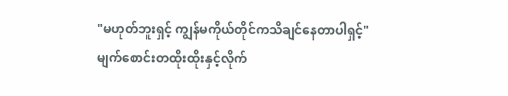"မဟုတ်ဘူးရှင့် ကျွန်မကိုယ်တိုင်ကသိချင်နေတာပါရှင့်"
မျက်စောင်းတထိုးထိုးနှင့်လိုက်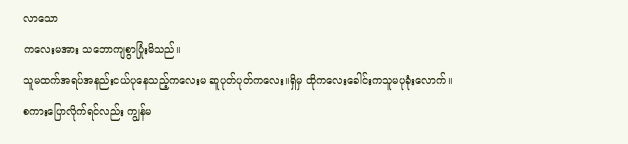လာသော
ကလေးမအား သဘောကျစွာပြုံးမိသည်။
သူမထက်အရပ်အနည်းငယ်ပုနေသည့်ကလေးမ ဆူပုတ်ပုတ်ကလေး။ရှိမှ ထိုကလေးခေါင်းကသူမပုခုံးလောက်။
စကားပြောလိုက်ရင်လည်း ကျွန်မ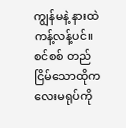ကျွန်မနဲ့ နားထဲကန့်လန့်ပင်။
စင်စစ် တည်ငြိမ်သောထိုကလေးမရုပ်ကို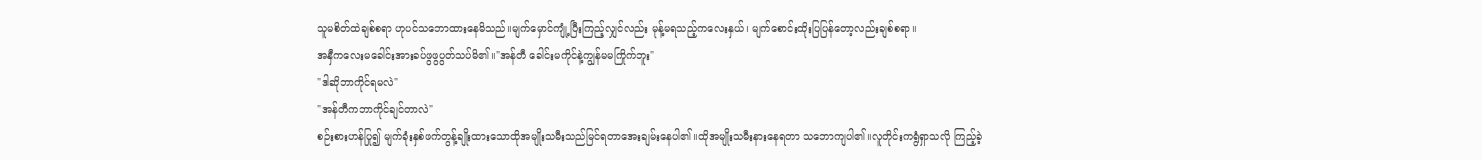သူမစိတ်ထဲချစ်စရာ ဟုပင်သဘောထားနေမိသည်။မျက်မှောင်ကျုံ့ပြီးကြည့်လျှင်လည်း မုန့်မရသည့်ကလေးနှယ်၊ မျက်စောင်းထိုးပြပြန်တော့လည်းချစ်စရာ။
အနှီကလေးမခေါင်းအားခပ်ဖွဖွပွတ်သပ်မိ၏။"အန်တီ ခေါင်းမကိုင်နဲ့ကျွန်မမကြိုက်ဘူး"
"ဒါဆိုဘာကိုင်ရမလဲ"
"အန်တီကဘာကိုင်ချင်တာလဲ"
စဉ်းစားဟန်ပြု၍ မျက်ခုံးနှစ်ဖက်တွန့်ချိုးထားသောထိုအမျိုးသမီးသည်မြင်ရတာအေးချမ်းနေပါ၏။ထိုအမျိုးသမီးနားနေရတာ သဘောကျပါ၏။လူတိုင်းကရွံရှာသလို ကြည့်ခဲ့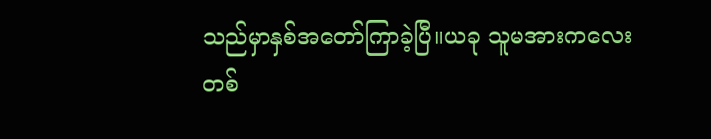သည်မှာနှစ်အတော်ကြာခဲ့ပြီ။ယခု သူမအားကလေးတစ်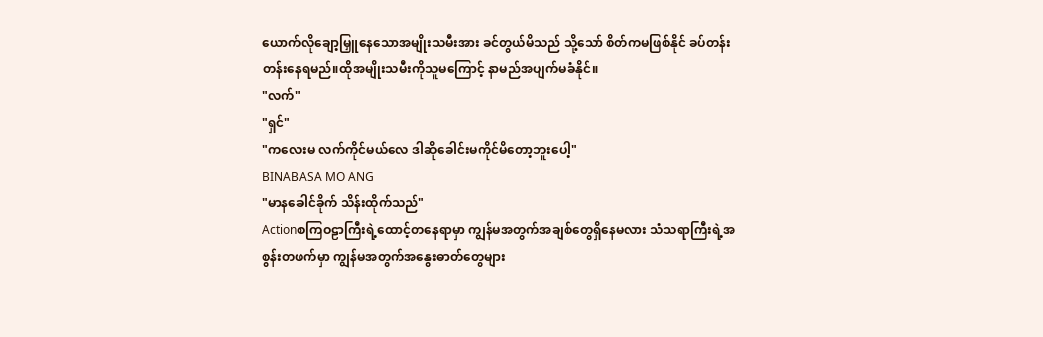ယောက်လိုချော့မြှူနေသောအမျိုးသမီးအား ခင်တွယ်မိသည် သို့သော် စိတ်ကမဖြစ်နိုင် ခပ်တန်းတန်းနေရမည်။ထိုအမျိုးသမီးကိုသူမကြောင့် နာမည်အပျက်မခံနိုင်။
"လက်"
"ရှင်"
"ကလေးမ လက်ကိုင်မယ်လေ ဒါဆိုခေါင်းမကိုင်မိတော့ဘူးပေါ့"
BINABASA MO ANG
"မာနခေါင်ခိုက် သိန်းထိုက်သည်"
Actionစကြဝဠာကြီးရဲ့ထောင့်တနေရာမှာ ကျွန်မအတွက်အချစ်တွေရှိနေမလား သံသရာကြီးရဲ့အစွန်းတဖက်မှာ ကျွန်မအတွက်အနွေးဓာတ်တွေများ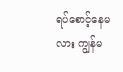ရပ်စောင့်နေမလား ကျွန်မ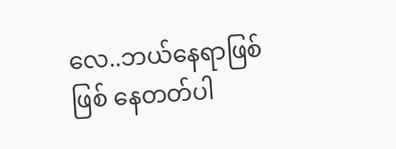လေ..ဘယ်နေရာဖြစ်ဖြစ် နေတတ်ပါ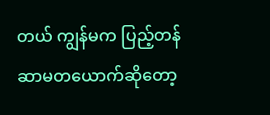တယ် ကျွန်မက ပြည့်တန်ဆာမတယောက်ဆိုတော့